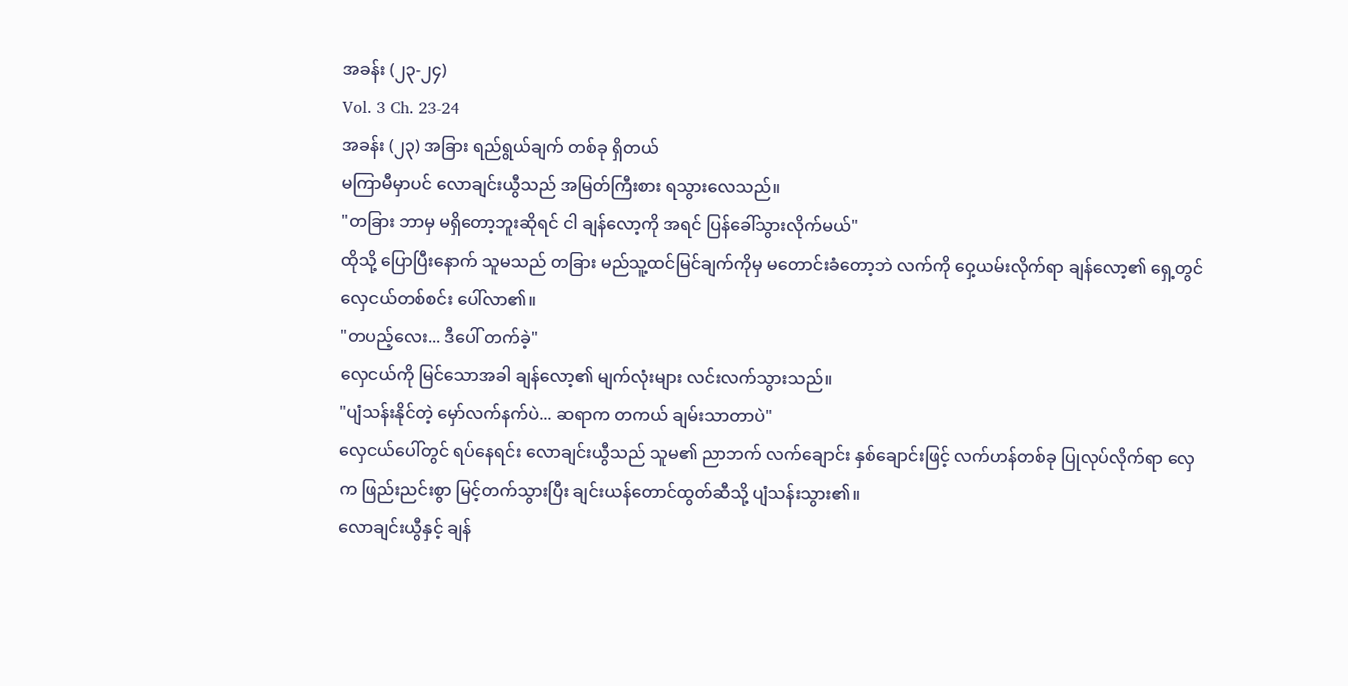အခန်း (၂၃-၂၄)
Vol. 3 Ch. 23-24
အခန်း (၂၃) အခြား ရည်ရွယ်ချက် တစ်ခု ရှိတယ်
မကြာမီမှာပင် လောချင်းယွီသည် အမြတ်ကြီးစား ရသွားလေသည်။
"တခြား ဘာမှ မရှိတော့ဘူးဆိုရင် ငါ ချန်လော့ကို အရင် ပြန်ခေါ်သွားလိုက်မယ်"
ထိုသို့ ပြောပြီးနောက် သူမသည် တခြား မည်သူ့ထင်မြင်ချက်ကိုမှ မတောင်းခံတော့ဘဲ လက်ကို ဝှေ့ယမ်းလိုက်ရာ ချန်လော့၏ ရှေ့တွင် လှေငယ်တစ်စင်း ပေါ်လာ၏။
"တပည့်လေး... ဒီပေါ် တက်ခဲ့"
လှေငယ်ကို မြင်သောအခါ ချန်လော့၏ မျက်လုံးများ လင်းလက်သွားသည်။
"ပျံသန်းနိုင်တဲ့ မှော်လက်နက်ပဲ... ဆရာက တကယ် ချမ်းသာတာပဲ"
လှေငယ်ပေါ်တွင် ရပ်နေရင်း လောချင်းယွီသည် သူမ၏ ညာဘက် လက်ချောင်း နှစ်ချောင်းဖြင့် လက်ဟန်တစ်ခု ပြုလုပ်လိုက်ရာ လှေက ဖြည်းညင်းစွာ မြင့်တက်သွားပြီး ချင်းယန်တောင်ထွတ်ဆီသို့ ပျံသန်းသွား၏။
လောချင်းယွီနှင့် ချန်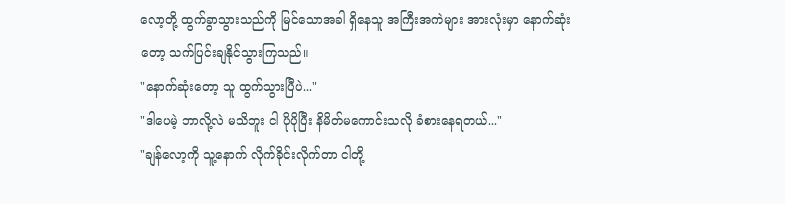လော့တို့ ထွက်ခွာသွားသည်ကို မြင်သောအခါ ရှိနေသူ အကြီးအကဲများ အားလုံးမှာ နောက်ဆုံးတော့ သက်ပြင်းချနိုင်သွားကြသည်။
"နောက်ဆုံးတော့ သူ ထွက်သွားပြီပဲ..."
"ဒါပေမဲ့ ဘာလို့လဲ မသိဘူး ငါ ပိုပိုပြီး နိမိတ်မကောင်းသလို ခံစားနေရတယ်..."
"ချန်လော့ကို သူ့နောက် လိုက်ခိုင်းလိုက်တာ ငါတို့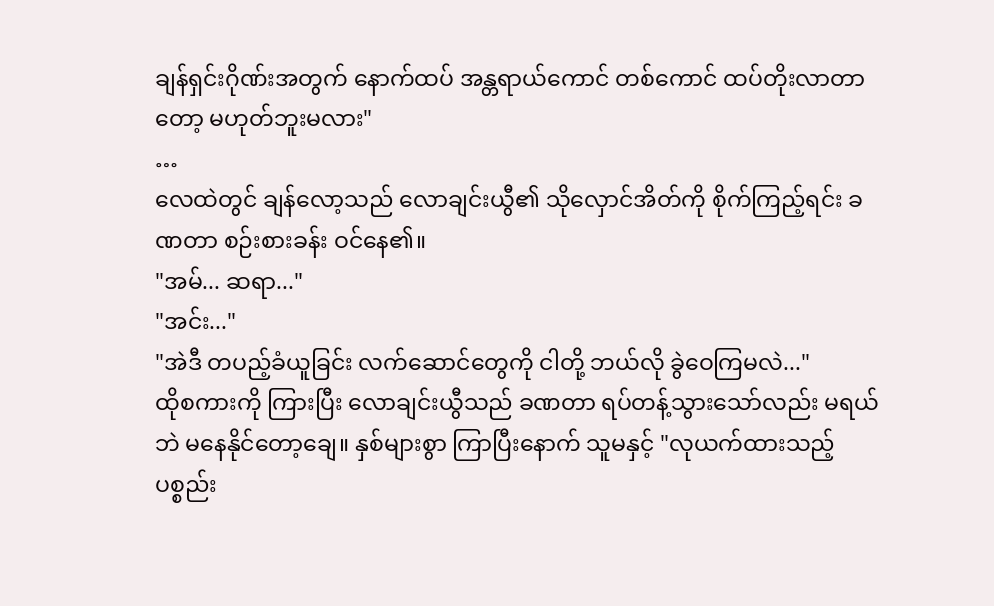ချန်ရှင်းဂိုဏ်းအတွက် နောက်ထပ် အန္တရာယ်ကောင် တစ်ကောင် ထပ်တိုးလာတာတော့ မဟုတ်ဘူးမလား"
…
လေထဲတွင် ချန်လော့သည် လောချင်းယွီ၏ သိုလှောင်အိတ်ကို စိုက်ကြည့်ရင်း ခဏတာ စဉ်းစားခန်း ဝင်နေ၏။
"အမ်... ဆရာ..."
"အင်း..."
"အဲဒီ တပည့်ခံယူခြင်း လက်ဆောင်တွေကို ငါတို့ ဘယ်လို ခွဲဝေကြမလဲ..."
ထိုစကားကို ကြားပြီး လောချင်းယွီသည် ခဏတာ ရပ်တန့်သွားသော်လည်း မရယ်ဘဲ မနေနိုင်တော့ချေ။ နှစ်များစွာ ကြာပြီးနောက် သူမနှင့် "လုယက်ထားသည့် ပစ္စည်း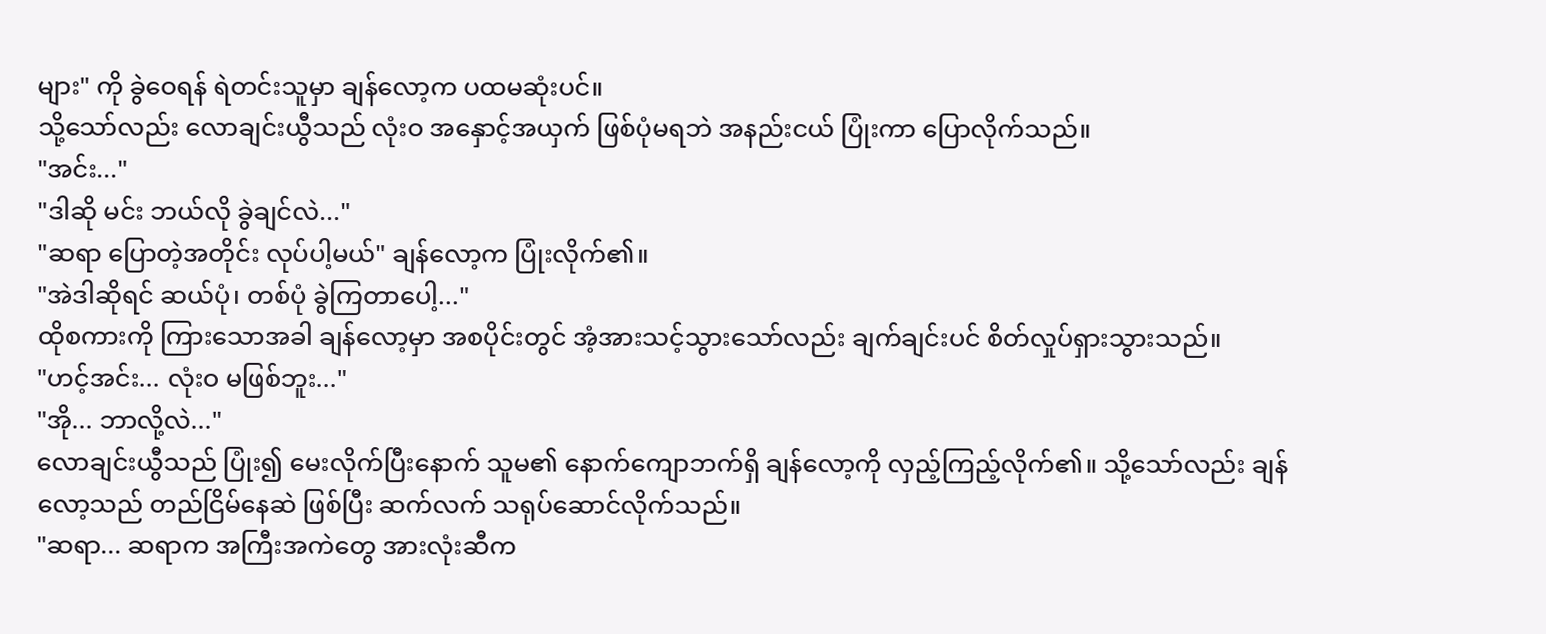များ" ကို ခွဲဝေရန် ရဲတင်းသူမှာ ချန်လော့က ပထမဆုံးပင်။
သို့သော်လည်း လောချင်းယွီသည် လုံးဝ အနှောင့်အယှက် ဖြစ်ပုံမရဘဲ အနည်းငယ် ပြုံးကာ ပြောလိုက်သည်။
"အင်း..."
"ဒါဆို မင်း ဘယ်လို ခွဲချင်လဲ..."
"ဆရာ ပြောတဲ့အတိုင်း လုပ်ပါ့မယ်" ချန်လော့က ပြုံးလိုက်၏။
"အဲဒါဆိုရင် ဆယ်ပုံ၊ တစ်ပုံ ခွဲကြတာပေါ့..."
ထိုစကားကို ကြားသောအခါ ချန်လော့မှာ အစပိုင်းတွင် အံ့အားသင့်သွားသော်လည်း ချက်ချင်းပင် စိတ်လှုပ်ရှားသွားသည်။
"ဟင့်အင်း... လုံးဝ မဖြစ်ဘူး..."
"အို... ဘာလို့လဲ..."
လောချင်းယွီသည် ပြုံး၍ မေးလိုက်ပြီးနောက် သူမ၏ နောက်ကျောဘက်ရှိ ချန်လော့ကို လှည့်ကြည့်လိုက်၏။ သို့သော်လည်း ချန်လော့သည် တည်ငြိမ်နေဆဲ ဖြစ်ပြီး ဆက်လက် သရုပ်ဆောင်လိုက်သည်။
"ဆရာ... ဆရာက အကြီးအကဲတွေ အားလုံးဆီက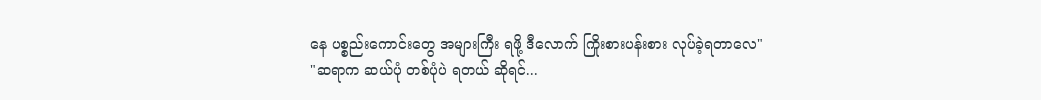နေ ပစ္စည်းကောင်းတွေ အများကြီး ရဖို့ ဒီလောက် ကြိုးစားပန်းစား လုပ်ခဲ့ရတာလေ"
"ဆရာက ဆယ်ပုံ တစ်ပုံပဲ ရတယ် ဆိုရင်...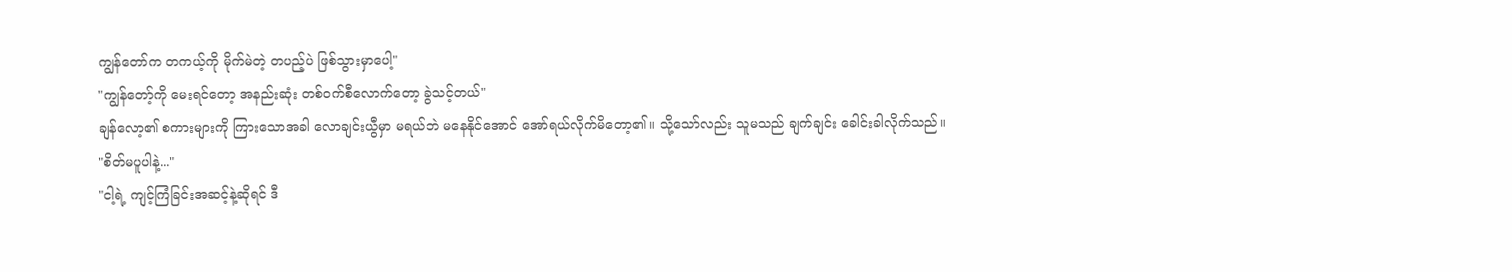ကျွန်တော်က တကယ့်ကို မိုက်မဲတဲ့ တပည့်ပဲ ဖြစ်သွားမှာပေါ့"
"ကျွန်တော့်ကို မေးရင်တော့ အနည်းဆုံး တစ်ဝက်စီလောက်တော့ ခွဲသင့်တယ်"
ချန်လော့၏ စကားများကို ကြားသောအခါ လောချင်းယွီမှာ မရယ်ဘဲ မနေနိုင်အောင် အော်ရယ်လိုက်မိတော့၏။ သို့သော်လည်း သူမသည် ချက်ချင်း ခေါင်းခါလိုက်သည်။
"စိတ်မပူပါနဲ့..."
"ငါ့ရဲ့ ကျင့်ကြံခြင်းအဆင့်နဲ့ဆိုရင် ဒီ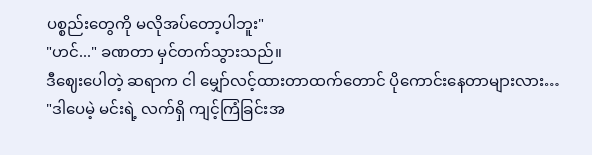ပစ္စည်းတွေကို မလိုအပ်တော့ပါဘူး"
"ဟင်..." ခဏတာ မှင်တက်သွားသည်။
ဒီဈေးပေါတဲ့ ဆရာက ငါ မျှော်လင့်ထားတာထက်တောင် ပိုကောင်းနေတာများလား…
"ဒါပေမဲ့ မင်းရဲ့ လက်ရှိ ကျင့်ကြံခြင်းအ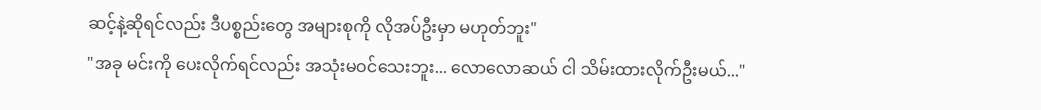ဆင့်နဲ့ဆိုရင်လည်း ဒီပစ္စည်းတွေ အများစုကို လိုအပ်ဦးမှာ မဟုတ်ဘူး"
"အခု မင်းကို ပေးလိုက်ရင်လည်း အသုံးမဝင်သေးဘူး... လောလောဆယ် ငါ သိမ်းထားလိုက်ဦးမယ်..."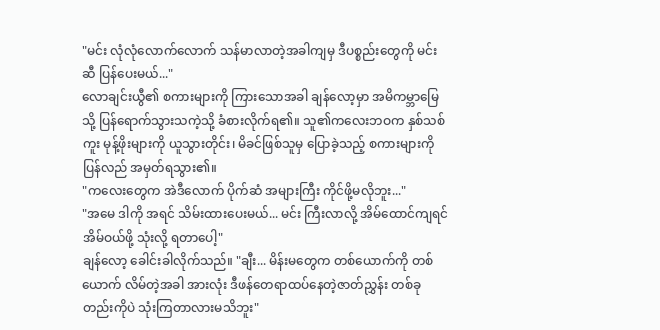"မင်း လုံလုံလောက်လောက် သန်မာလာတဲ့အခါကျမှ ဒီပစ္စည်းတွေကို မင်းဆီ ပြန်ပေးမယ်..."
လောချင်းယွီ၏ စကားများကို ကြားသောအခါ ချန်လော့မှာ အမိကမ္ဘာမြေသို့ ပြန်ရောက်သွားသကဲ့သို့ ခံစားလိုက်ရ၏။ သူ၏ကလေးဘဝက နှစ်သစ်ကူး မုန့်ဖိုးများကို ယူသွားတိုင်း၊ မိခင်ဖြစ်သူမှ ပြောခဲ့သည့် စကားများကို ပြန်လည် အမှတ်ရသွား၏။
"ကလေးတွေက အဲဒီလောက် ပိုက်ဆံ အများကြီး ကိုင်ဖို့မလိုဘူး..."
"အမေ ဒါကို အရင် သိမ်းထားပေးမယ်... မင်း ကြီးလာလို့ အိမ်ထောင်ကျရင် အိမ်ဝယ်ဖို့ သုံးလို့ ရတာပေါ့"
ချန်လော့ ခေါင်းခါလိုက်သည်။ "ချီး... မိန်းမတွေက တစ်ယောက်ကို တစ်ယောက် လိမ်တဲ့အခါ အားလုံး ဒီဖန်တေရာထပ်နေတဲ့ဇာတ်ညွှန်း တစ်ခုတည်းကိုပဲ သုံးကြတာလားမသိဘူး"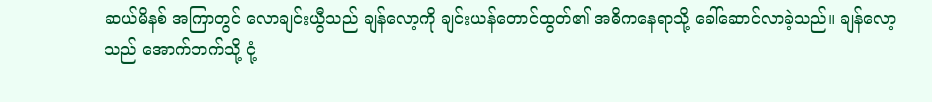ဆယ်မိနစ် အကြာတွင် လောချင်းယွီသည် ချန်လော့ကို ချင်းယန်တောင်ထွတ်၏ အဓိကနေရာသို့ ခေါ်ဆောင်လာခဲ့သည်။ ချန်လော့ သည် အောက်ဘက်သို့ ငုံ့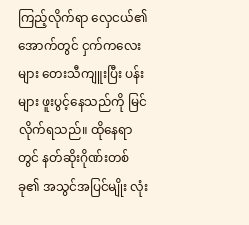ကြည့်လိုက်ရာ လှေငယ်၏ အောက်တွင် ငှက်ကလေးများ တေးသီကျူးပြီး ပန်းများ ဖူးပွင့်နေသည်ကို မြင်လိုက်ရသည်။ ထိုနေရာတွင် နတ်ဆိုးဂိုဏ်းတစ်ခု၏ အသွင်အပြင်မျိုး လုံး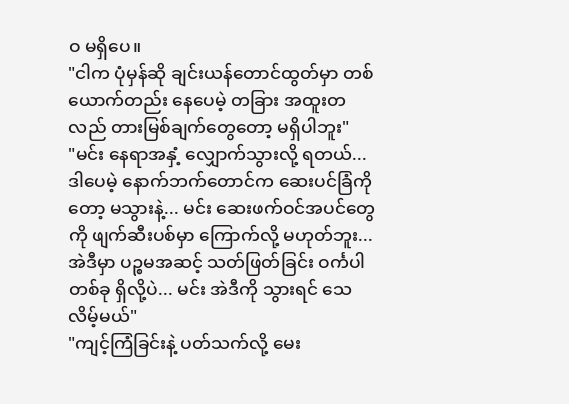ဝ မရှိပေ။
"ငါက ပုံမှန်ဆို ချင်းယန်တောင်ထွတ်မှာ တစ်ယောက်တည်း နေပေမဲ့ တခြား အထူးတလည် တားမြစ်ချက်တွေတော့ မရှိပါဘူး"
"မင်း နေရာအနှံ့ လျှောက်သွားလို့ ရတယ်... ဒါပေမဲ့ နောက်ဘက်တောင်က ဆေးပင်ခြံကိုတော့ မသွားနဲ့... မင်း ဆေးဖက်ဝင်အပင်တွေကို ဖျက်ဆီးပစ်မှာ ကြောက်လို့ မဟုတ်ဘူး... အဲဒီမှာ ပဉ္စမအဆင့် သတ်ဖြတ်ခြင်း ဝင်္ကပါ တစ်ခု ရှိလို့ပဲ... မင်း အဲဒီကို သွားရင် သေလိမ့်မယ်"
"ကျင့်ကြံခြင်းနဲ့ ပတ်သက်လို့ မေး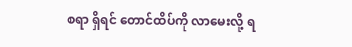စရာ ရှိရင် တောင်ထိပ်ကို လာမေးလို့ ရ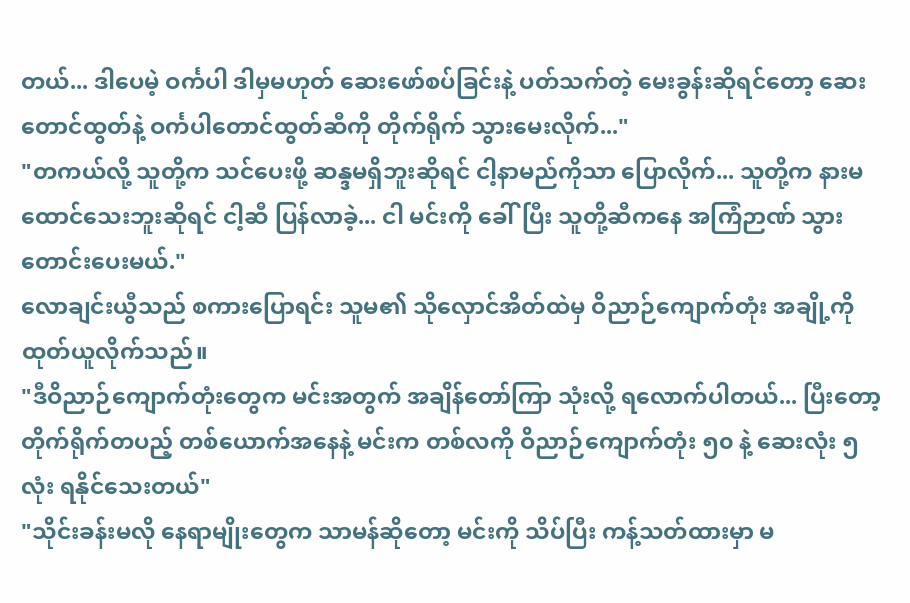တယ်... ဒါပေမဲ့ ဝင်္ကပါ ဒါမှမဟုတ် ဆေးဖော်စပ်ခြင်းနဲ့ ပတ်သက်တဲ့ မေးခွန်းဆိုရင်တော့ ဆေးတောင်ထွတ်နဲ့ ဝင်္ကပါတောင်ထွတ်ဆီကို တိုက်ရိုက် သွားမေးလိုက်..."
"တကယ်လို့ သူတို့က သင်ပေးဖို့ ဆန္ဒမရှိဘူးဆိုရင် ငါ့နာမည်ကိုသာ ပြောလိုက်... သူတို့က နားမထောင်သေးဘူးဆိုရင် ငါ့ဆီ ပြန်လာခဲ့... ငါ မင်းကို ခေါ်ပြီး သူတို့ဆီကနေ အကြံဉာဏ် သွားတောင်းပေးမယ်."
လောချင်းယွီသည် စကားပြောရင်း သူမ၏ သိုလှောင်အိတ်ထဲမှ ဝိညာဉ်ကျောက်တုံး အချို့ကို ထုတ်ယူလိုက်သည်။
"ဒီဝိညာဉ်ကျောက်တုံးတွေက မင်းအတွက် အချိန်တော်ကြာ သုံးလို့ ရလောက်ပါတယ်... ပြီးတော့ တိုက်ရိုက်တပည့် တစ်ယောက်အနေနဲ့ မင်းက တစ်လကို ဝိညာဉ်ကျောက်တုံး ၅၀ နဲ့ ဆေးလုံး ၅ လုံး ရနိုင်သေးတယ်"
"သိုင်းခန်းမလို နေရာမျိုးတွေက သာမန်ဆိုတော့ မင်းကို သိပ်ပြီး ကန့်သတ်ထားမှာ မ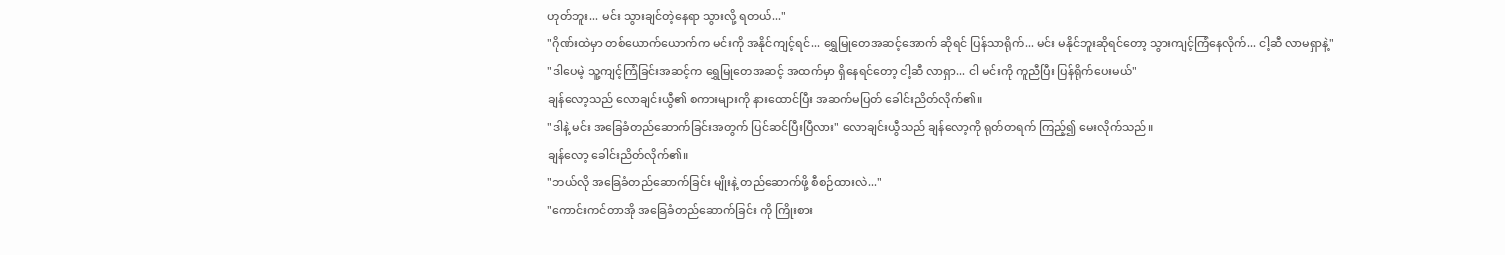ဟုတ်ဘူး... မင်း သွားချင်တဲ့နေရာ သွားလို့ ရတယ်..."
"ဂိုဏ်းထဲမှာ တစ်ယောက်ယောက်က မင်းကို အနိုင်ကျင့်ရင်... ရွှေမြုတေအဆင့်အောက် ဆိုရင် ပြန်သာရိုက်... မင်း မနိုင်ဘူးဆိုရင်တော့ သွားကျင့်ကြံနေလိုက်... ငါ့ဆီ လာမရှာနဲ့"
"ဒါပေမဲ့ သူ့ကျင့်ကြံခြင်းအဆင့်က ရွှေမြုတေအဆင့် အထက်မှာ ရှိနေရင်တော့ ငါ့ဆီ လာရှာ... ငါ မင်းကို ကူညီပြီး ပြန်ရိုက်ပေးမယ်"
ချန်လော့သည် လောချင်းယွီ၏ စကားများကို နားထောင်ပြီး အဆက်မပြတ် ခေါင်းညိတ်လိုက်၏။
"ဒါနဲ့ မင်း အခြေခံတည်ဆောက်ခြင်းအတွက် ပြင်ဆင်ပြီးပြီလား" လောချင်းယွီသည် ချန်လော့ကို ရုတ်တရက် ကြည့်၍ မေးလိုက်သည်။
ချန်လော့ ခေါင်းညိတ်လိုက်၏။
"ဘယ်လို အခြေခံတည်ဆောက်ခြင်း မျိုးနဲ့ တည်ဆောက်ဖို့ စီစဉ်ထားလဲ..."
"ကောင်းကင်တာအို အခြေခံတည်ဆောက်ခြင်း ကို ကြိုးစား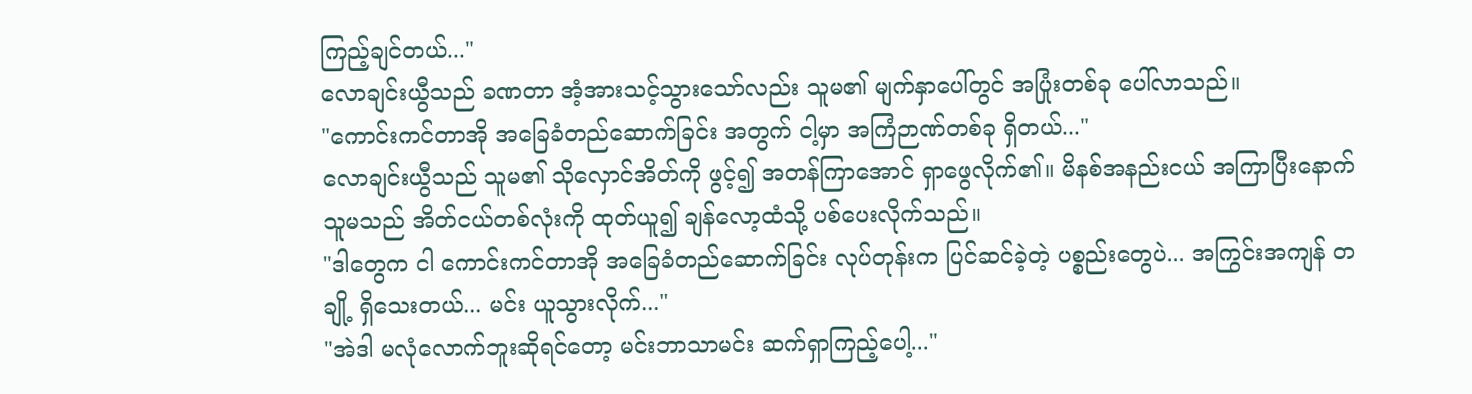ကြည့်ချင်တယ်..."
လောချင်းယွီသည် ခဏတာ အံ့အားသင့်သွားသော်လည်း သူမ၏ မျက်နှာပေါ်တွင် အပြုံးတစ်ခု ပေါ်လာသည်။
"ကောင်းကင်တာအို အခြေခံတည်ဆောက်ခြင်း အတွက် ငါ့မှာ အကြံဉာဏ်တစ်ခု ရှိတယ်..."
လောချင်းယွီသည် သူမ၏ သိုလှောင်အိတ်ကို ဖွင့်၍ အတန်ကြာအောင် ရှာဖွေလိုက်၏။ မိနစ်အနည်းငယ် အကြာပြီးနောက် သူမသည် အိတ်ငယ်တစ်လုံးကို ထုတ်ယူ၍ ချန်လော့ထံသို့ ပစ်ပေးလိုက်သည်။
"ဒါတွေက ငါ ကောင်းကင်တာအို အခြေခံတည်ဆောက်ခြင်း လုပ်တုန်းက ပြင်ဆင်ခဲ့တဲ့ ပစ္စည်းတွေပဲ... အကြွင်းအကျန် တချို့ ရှိသေးတယ်... မင်း ယူသွားလိုက်..."
"အဲဒါ မလုံလောက်ဘူးဆိုရင်တော့ မင်းဘာသာမင်း ဆက်ရှာကြည့်ပေါ့..."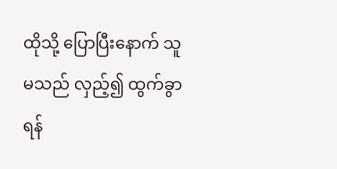ထိုသို့ ပြောပြီးနောက် သူမသည် လှည့်၍ ထွက်ခွာရန်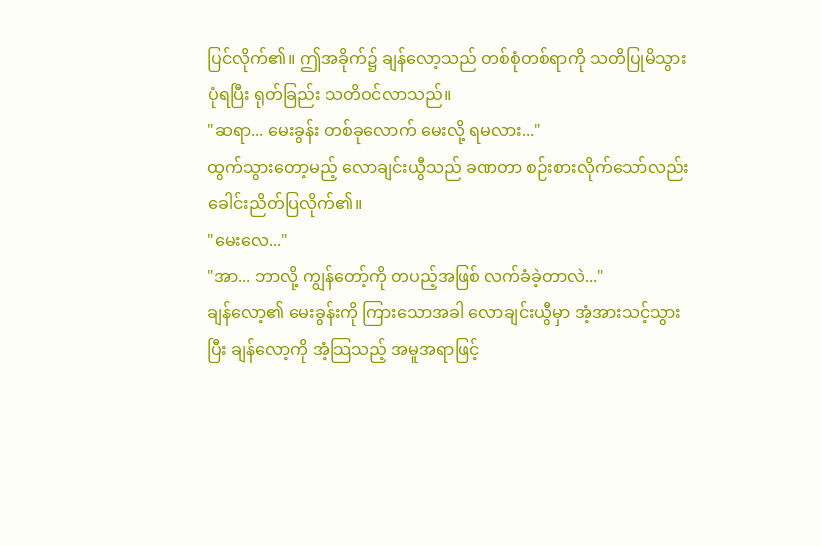ပြင်လိုက်၏။ ဤအခိုက်၌ ချန်လော့သည် တစ်စုံတစ်ရာကို သတိပြုမိသွားပုံရပြီး ရုတ်ခြည်း သတိဝင်လာသည်။
"ဆရာ... မေးခွန်း တစ်ခုလောက် မေးလို့ ရမလား..."
ထွက်သွားတော့မည့် လောချင်းယွီသည် ခဏတာ စဉ်းစားလိုက်သော်လည်း ခေါင်းညိတ်ပြလိုက်၏။
"မေးလေ..."
"အာ... ဘာလို့ ကျွန်တော့်ကို တပည့်အဖြစ် လက်ခံခဲ့တာလဲ..."
ချန်လော့၏ မေးခွန်းကို ကြားသောအခါ လောချင်းယွီမှာ အံ့အားသင့်သွားပြီး ချန်လော့ကို အံ့သြသည့် အမူအရာဖြင့်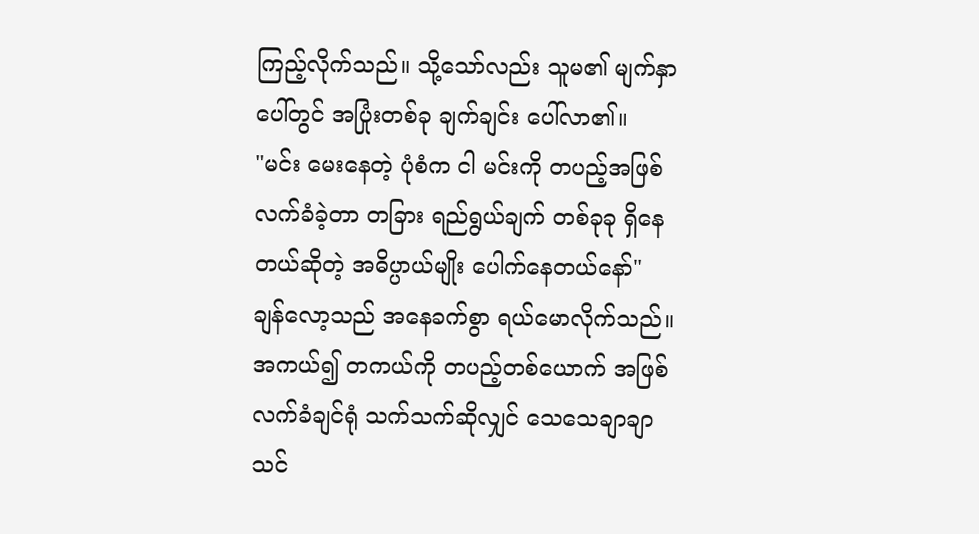ကြည့်လိုက်သည်။ သို့သော်လည်း သူမ၏ မျက်နှာပေါ်တွင် အပြုံးတစ်ခု ချက်ချင်း ပေါ်လာ၏။
"မင်း မေးနေတဲ့ ပုံစံက ငါ မင်းကို တပည့်အဖြစ် လက်ခံခဲ့တာ တခြား ရည်ရွယ်ချက် တစ်ခုခု ရှိနေတယ်ဆိုတဲ့ အဓိပ္ပာယ်မျိုး ပေါက်နေတယ်နော်"
ချန်လော့သည် အနေခက်စွာ ရယ်မောလိုက်သည်။
အကယ်၍ တကယ်ကို တပည့်တစ်ယောက် အဖြစ် လက်ခံချင်ရုံ သက်သက်ဆိုလျှင် သေသေချာချာ သင်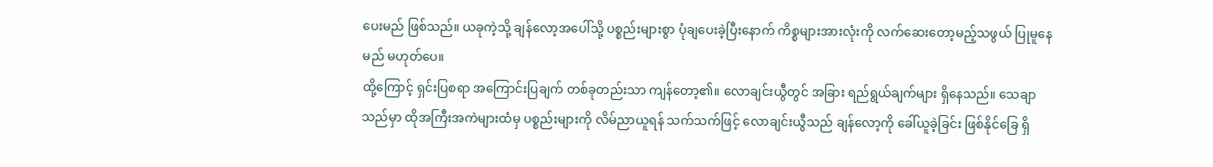ပေးမည် ဖြစ်သည်။ ယခုကဲ့သို့ ချန်လော့အပေါ်သို့ ပစ္စည်းများစွာ ပုံချပေးခဲ့ပြီးနောက် ကိစ္စများအားလုံးကို လက်ဆေးတော့မည့်သဖွယ် ပြုမူနေမည် မဟုတ်ပေ။
ထို့ကြောင့် ရှင်းပြစရာ အကြောင်းပြချက် တစ်ခုတည်းသာ ကျန်တော့၏။ လောချင်းယွီတွင် အခြား ရည်ရွယ်ချက်များ ရှိနေသည်။ သေချာသည်မှာ ထိုအကြီးအကဲများထံမှ ပစ္စည်းများကို လိမ်ညာယူရန် သက်သက်ဖြင့် လောချင်းယွီသည် ချန်လော့ကို ခေါ်ယူခဲ့ခြင်း ဖြစ်နိုင်ခြေ ရှိ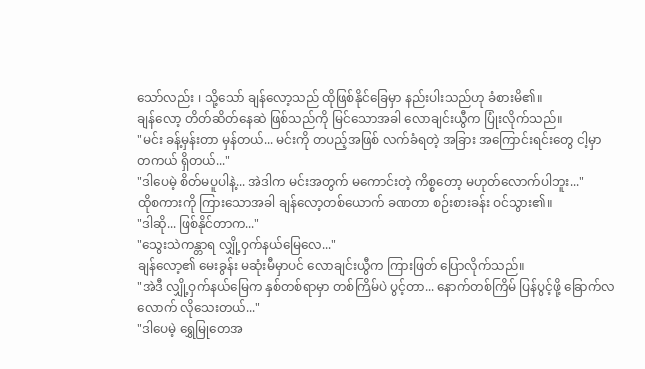သော်လည်း ၊ သို့သော် ချန်လော့သည် ထိုဖြစ်နိုင်ခြေမှာ နည်းပါးသည်ဟု ခံစားမိ၏။
ချန်လော့ တိတ်ဆိတ်နေဆဲ ဖြစ်သည်ကို မြင်သောအခါ လောချင်းယွီက ပြုံးလိုက်သည်။
"မင်း ခန့်မှန်းတာ မှန်တယ်... မင်းကို တပည့်အဖြစ် လက်ခံရတဲ့ အခြား အကြောင်းရင်းတွေ ငါ့မှာ တကယ် ရှိတယ်..."
"ဒါပေမဲ့ စိတ်မပူပါနဲ့... အဲဒါက မင်းအတွက် မကောင်းတဲ့ ကိစ္စတော့ မဟုတ်လောက်ပါဘူး..."
ထိုစကားကို ကြားသောအခါ ချန်လော့တစ်ယောက် ခဏတာ စဉ်းစားခန်း ဝင်သွား၏။
"ဒါဆို... ဖြစ်နိုင်တာက..."
"သွေးသဲကန္တာရ လျှို့ဝှက်နယ်မြေလေ..."
ချန်လော့၏ မေးခွန်း မဆုံးမီမှာပင် လောချင်းယွီက ကြားဖြတ် ပြောလိုက်သည်။
"အဲဒီ လျှို့ဝှက်နယ်မြေက နှစ်တစ်ရာမှာ တစ်ကြိမ်ပဲ ပွင့်တာ... နောက်တစ်ကြိမ် ပြန်ပွင့်ဖို့ ခြောက်လလောက် လိုသေးတယ်..."
"ဒါပေမဲ့ ရွှေမြုတေအ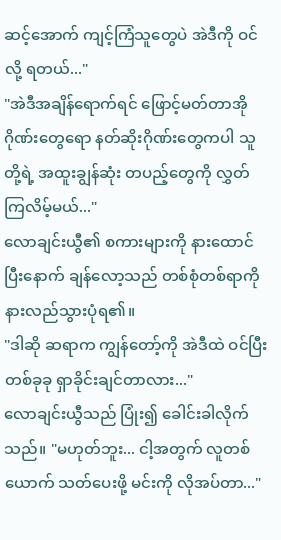ဆင့်အောက် ကျင့်ကြံသူတွေပဲ အဲဒီကို ဝင်လို့ ရတယ်..."
"အဲဒီအချိန်ရောက်ရင် ဖြောင့်မတ်တာအိုဂိုဏ်းတွေရော နတ်ဆိုးဂိုဏ်းတွေကပါ သူတို့ရဲ့ အထူးချွန်ဆုံး တပည့်တွေကို လွှတ်ကြလိမ့်မယ်..."
လောချင်းယွီ၏ စကားများကို နားထောင်ပြီးနောက် ချန်လော့သည် တစ်စုံတစ်ရာကို နားလည်သွားပုံရ၏။
"ဒါဆို ဆရာက ကျွန်တော့်ကို အဲဒီထဲ ဝင်ပြီး တစ်ခုခု ရှာခိုင်းချင်တာလား..."
လောချင်းယွီသည် ပြုံး၍ ခေါင်းခါလိုက်သည်။ "မဟုတ်ဘူး... ငါ့အတွက် လူတစ်ယောက် သတ်ပေးဖို့ မင်းကို လိုအပ်တာ..."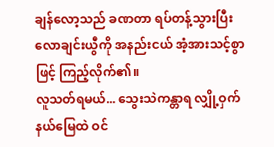ချန်လော့သည် ခဏတာ ရပ်တန့်သွားပြီး လောချင်းယွီကို အနည်းငယ် အံ့အားသင့်စွာဖြင့် ကြည့်လိုက်၏။
လူသတ်ရမယ်... သွေးသဲကန္တာရ လျှို့ဝှက်နယ်မြေထဲ ဝင်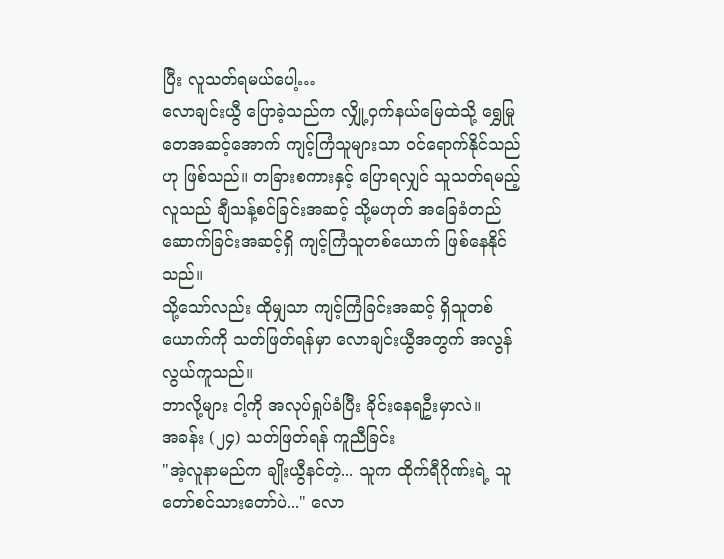ပြီး လူသတ်ရမယ်ပေါ့…
လောချင်းယွီ ပြောခဲ့သည်က လျှို့ဝှက်နယ်မြေထဲသို့ ရွှေမြုတေအဆင့်အောက် ကျင့်ကြံသူများသာ ဝင်ရောက်နိုင်သည်ဟု ဖြစ်သည်။ တခြားစကားနှင့် ပြောရလျှင် သူသတ်ရမည့် လူသည် ချီသန့်စင်ခြင်းအဆင့် သို့မဟုတ် အခြေခံတည်ဆောက်ခြင်းအဆင့်ရှိ ကျင့်ကြံသူတစ်ယောက် ဖြစ်နေနိုင်သည်။
သို့သော်လည်း ထိုမျှသာ ကျင့်ကြံခြင်းအဆင့် ရှိသူတစ်ယောက်ကို သတ်ဖြတ်ရန်မှာ လောချင်းယွီအတွက် အလွန် လွယ်ကူသည်။
ဘာလို့များ ငါ့ကို အလုပ်ရှုပ်ခံပြီး ခိုင်းနေရဦးမှာလဲ။
အခန်း (၂၄) သတ်ဖြတ်ရန် ကူညီခြင်း
"အဲ့လူနာမည်က ချိုးယွီနင်တဲ့... သူက ထိုက်ရီဂိုဏ်းရဲ့ သူတော်စင်သားတော်ပဲ..." လော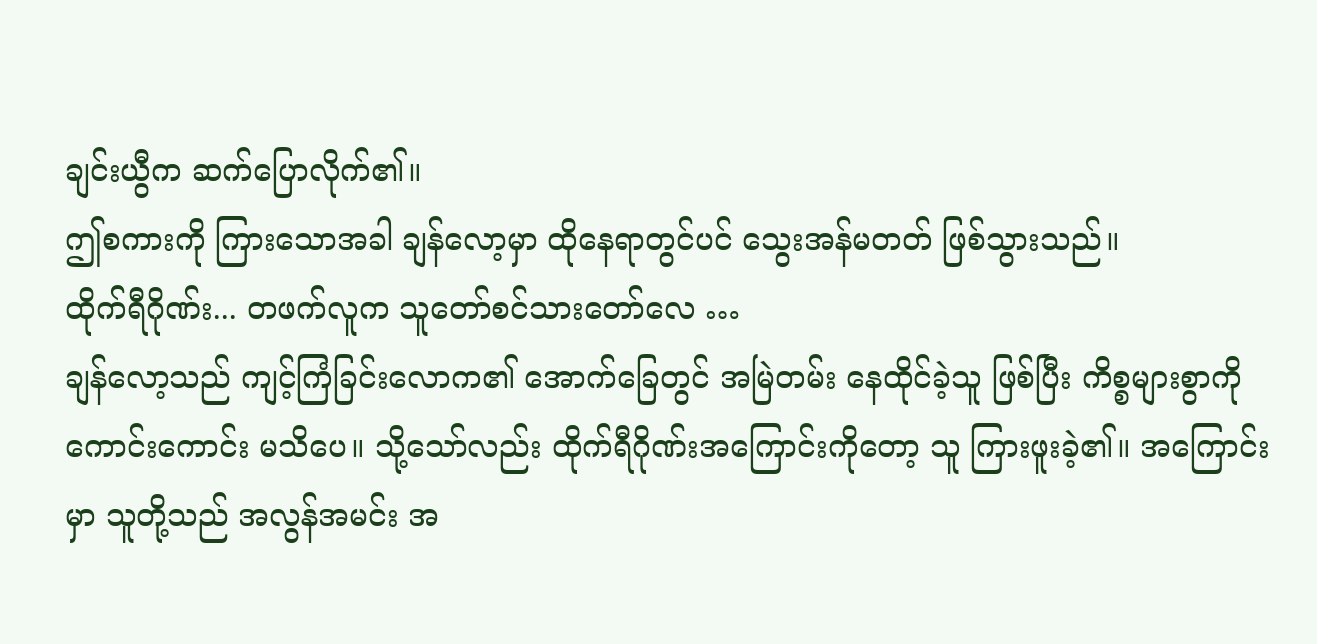ချင်းယွီက ဆက်ပြောလိုက်၏။
ဤစကားကို ကြားသောအခါ ချန်လော့မှာ ထိုနေရာတွင်ပင် သွေးအန်မတတ် ဖြစ်သွားသည်။
ထိုက်ရီဂိုဏ်း... တဖက်လူက သူတော်စင်သားတော်လေ …
ချန်လော့သည် ကျင့်ကြံခြင်းလောက၏ အောက်ခြေတွင် အမြဲတမ်း နေထိုင်ခဲ့သူ ဖြစ်ပြီး ကိစ္စများစွာကို ကောင်းကောင်း မသိပေ။ သို့သော်လည်း ထိုက်ရီဂိုဏ်းအကြောင်းကိုတော့ သူ ကြားဖူးခဲ့၏။ အကြောင်းမှာ သူတို့သည် အလွန်အမင်း အ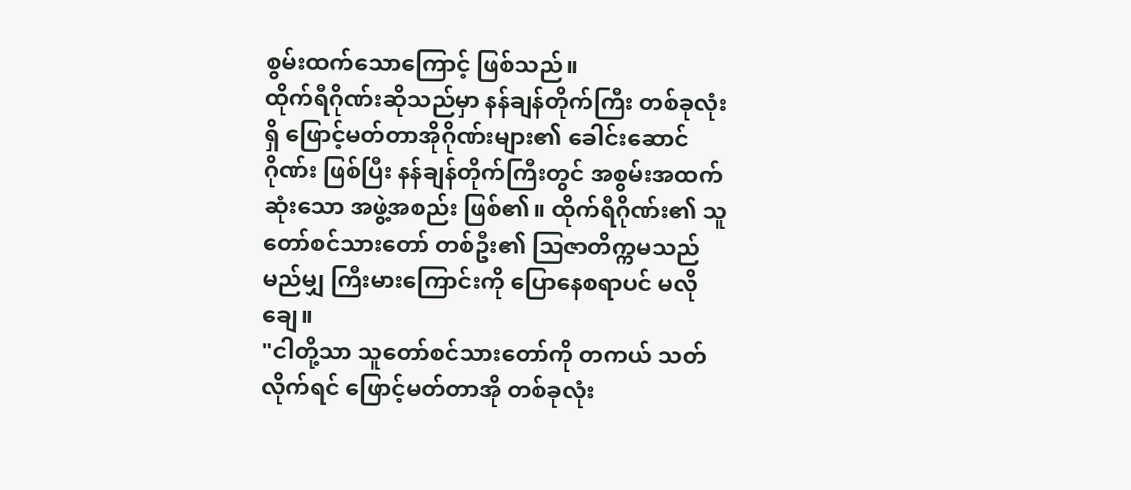စွမ်းထက်သောကြောင့် ဖြစ်သည်။
ထိုက်ရီဂိုဏ်းဆိုသည်မှာ နန်ချန်တိုက်ကြီး တစ်ခုလုံးရှိ ဖြောင့်မတ်တာအိုဂိုဏ်းများ၏ ခေါင်းဆောင်ဂိုဏ်း ဖြစ်ပြီး နန်ချန်တိုက်ကြီးတွင် အစွမ်းအထက်ဆုံးသော အဖွဲ့အစည်း ဖြစ်၏။ ထိုက်ရီဂိုဏ်း၏ သူတော်စင်သားတော် တစ်ဦး၏ ဩဇာတိက္ကမသည် မည်မျှ ကြီးမားကြောင်းကို ပြောနေစရာပင် မလိုချေ။
"ငါတို့သာ သူတော်စင်သားတော်ကို တကယ် သတ်လိုက်ရင် ဖြောင့်မတ်တာအို တစ်ခုလုံး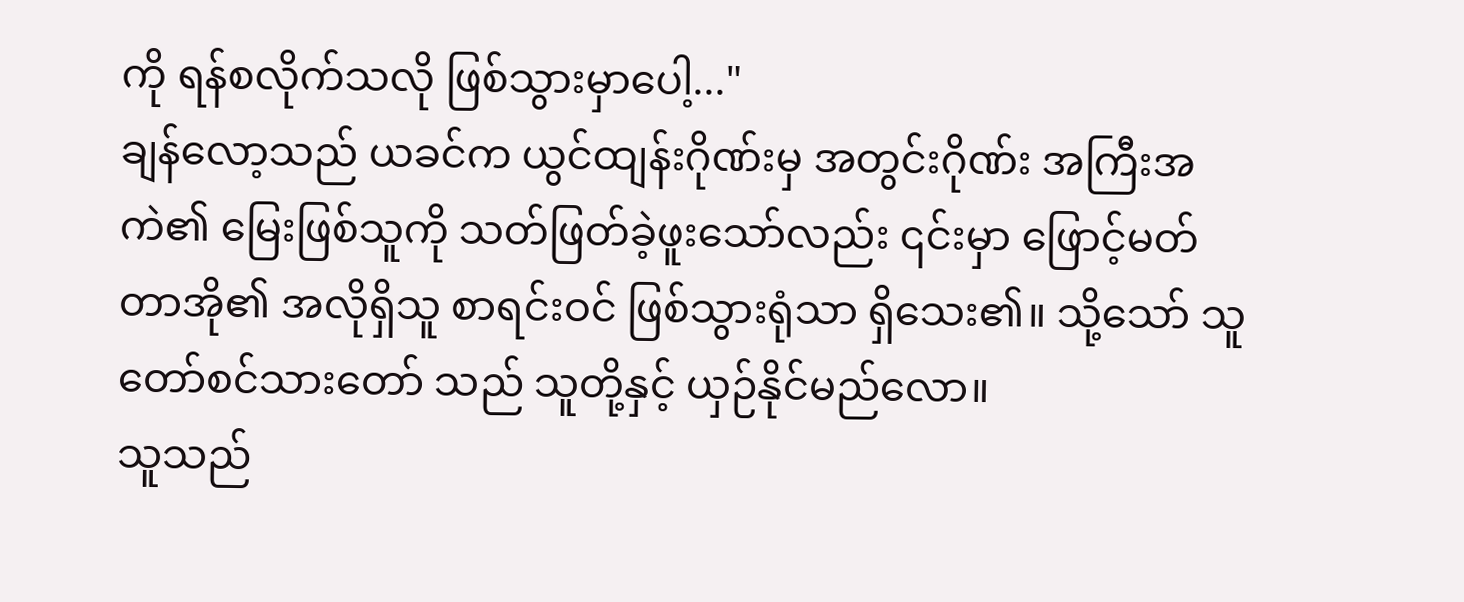ကို ရန်စလိုက်သလို ဖြစ်သွားမှာပေါ့..."
ချန်လော့သည် ယခင်က ယွင်ထျန်းဂိုဏ်းမှ အတွင်းဂိုဏ်း အကြီးအကဲ၏ မြေးဖြစ်သူကို သတ်ဖြတ်ခဲ့ဖူးသော်လည်း ၎င်းမှာ ဖြောင့်မတ်တာအို၏ အလိုရှိသူ စာရင်းဝင် ဖြစ်သွားရုံသာ ရှိသေး၏။ သို့သော် သူတော်စင်သားတော် သည် သူတို့နှင့် ယှဉ်နိုင်မည်လော။
သူသည်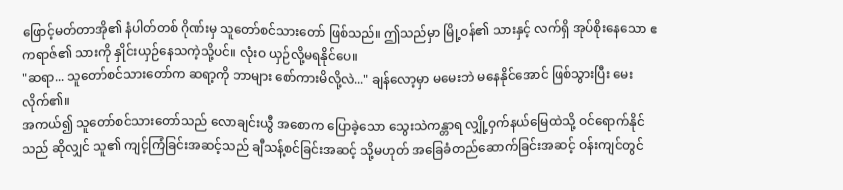ဖြောင့်မတ်တာအို၏ နံပါတ်တစ် ဂိုဏ်းမှ သူတော်စင်သားတော် ဖြစ်သည်။ ဤသည်မှာ မြို့ဝန်၏ သားနှင့် လက်ရှိ အုပ်စိုးနေသော ဧကရာဇ်၏ သားကို နှိုင်းယှဉ်နေသကဲ့သို့ပင်။ လုံးဝ ယှဉ်လို့မရနိုင်ပေ။
"ဆရာ... သူတော်စင်သားတော်က ဆရာ့ကို ဘာများ စော်ကားမိလို့လဲ..." ချန်လော့မှာ မမေးဘဲ မနေနိုင်အောင် ဖြစ်သွားပြီး မေးလိုက်၏။
အကယ်၍ သူတော်စင်သားတော်သည် လောချင်းယွီ အစောက ပြောခဲ့သော သွေးသဲကန္တာရ လျှို့ဝှက်နယ်မြေထဲသို့ ဝင်ရောက်နိုင်သည် ဆိုလျှင် သူ၏ ကျင့်ကြံခြင်းအဆင့်သည် ချီသန့်စင်ခြင်းအဆင့် သို့မဟုတ် အခြေခံတည်ဆောက်ခြင်းအဆင့် ဝန်းကျင်တွင်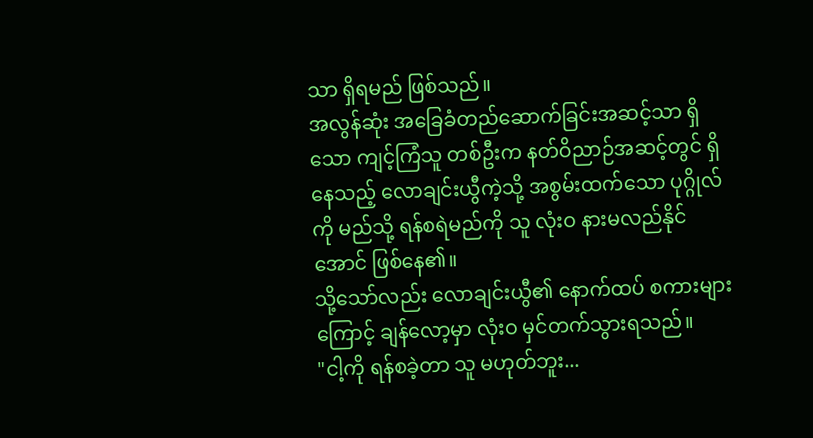သာ ရှိရမည် ဖြစ်သည်။
အလွန်ဆုံး အခြေခံတည်ဆောက်ခြင်းအဆင့်သာ ရှိသော ကျင့်ကြံသူ တစ်ဦးက နတ်ဝိညာဉ်အဆင့်တွင် ရှိနေသည့် လောချင်းယွီကဲ့သို့ အစွမ်းထက်သော ပုဂ္ဂိုလ်ကို မည်သို့ ရန်စရဲမည်ကို သူ လုံးဝ နားမလည်နိုင်အောင် ဖြစ်နေ၏။
သို့သော်လည်း လောချင်းယွီ၏ နောက်ထပ် စကားများကြောင့် ချန်လော့မှာ လုံးဝ မှင်တက်သွားရသည်။
"ငါ့ကို ရန်စခဲ့တာ သူ မဟုတ်ဘူး...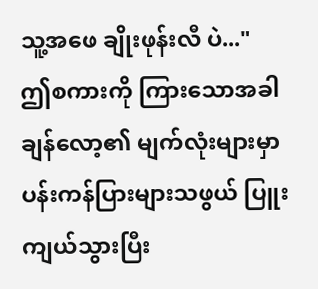သူ့အဖေ ချိုးဖုန်းလီ ပဲ..."
ဤစကားကို ကြားသောအခါ ချန်လော့၏ မျက်လုံးများမှာ ပန်းကန်ပြားများသဖွယ် ပြူးကျယ်သွားပြီး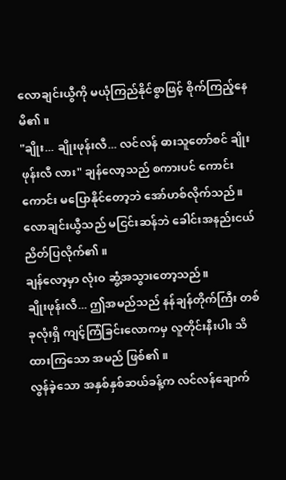လောချင်းယွီကို မယုံကြည်နိုင်စွာဖြင့် စိုက်ကြည့်နေမိ၏။
"ချိုး... ချိုးဖုန်းလီ... လင်လန် ဓားသူတော်စင် ချိုးဖုန်းလီ လား" ချန်လော့သည် စကားပင် ကောင်းကောင်း မပြောနိုင်တော့ဘဲ အော်ဟစ်လိုက်သည်။
လောချင်းယွီသည် မငြင်းဆန်ဘဲ ခေါင်းအနည်းငယ် ညိတ်ပြလိုက်၏။
ချန်လော့မှာ လုံးဝ ဆွံ့အသွားတော့သည်။
ချိုးဖုန်းလီ... ဤအမည်သည် နန်ချန်တိုက်ကြီး တစ်ခုလုံးရှိ ကျင့်ကြံခြင်းလောကမှ လူတိုင်းနီးပါး သိထားကြသော အမည် ဖြစ်၏။
လွန်ခဲ့သော အနှစ်နှစ်ဆယ်ခန့်က လင်လန်ချောက်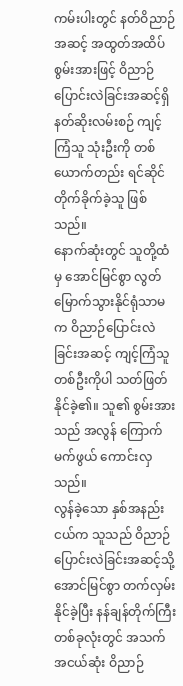ကမ်းပါးတွင် နတ်ဝိညာဉ်အဆင့် အထွတ်အထိပ် စွမ်းအားဖြင့် ဝိညာဉ်ပြောင်းလဲခြင်းအဆင့်ရှိ နတ်ဆိုးလမ်းစဉ် ကျင့်ကြံသူ သုံးဦးကို တစ်ယောက်တည်း ရင်ဆိုင် တိုက်ခိုက်ခဲ့သူ ဖြစ်သည်။
နောက်ဆုံးတွင် သူတို့ထံမှ အောင်မြင်စွာ လွတ်မြောက်သွားနိုင်ရုံသာမက ဝိညာဉ်ပြောင်းလဲခြင်းအဆင့် ကျင့်ကြံသူ တစ်ဦးကိုပါ သတ်ဖြတ်နိုင်ခဲ့၏။ သူ၏ စွမ်းအားသည် အလွန် ကြောက်မက်ဖွယ် ကောင်းလှသည်။
လွန်ခဲ့သော နှစ်အနည်းငယ်က သူသည် ဝိညာဉ်ပြောင်းလဲခြင်းအဆင့်သို့ အောင်မြင်စွာ တက်လှမ်းနိုင်ခဲ့ပြီး နန်ချန်တိုက်ကြီး တစ်ခုလုံးတွင် အသက်အငယ်ဆုံး ဝိညာဉ်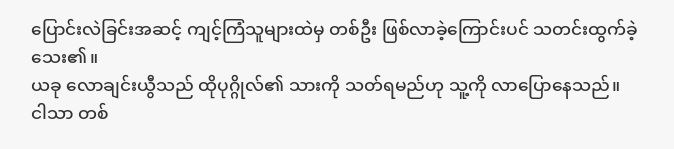ပြောင်းလဲခြင်းအဆင့် ကျင့်ကြံသူများထဲမှ တစ်ဦး ဖြစ်လာခဲ့ကြောင်းပင် သတင်းထွက်ခဲ့သေး၏။
ယခု လောချင်းယွီသည် ထိုပုဂ္ဂိုလ်၏ သားကို သတ်ရမည်ဟု သူ့ကို လာပြောနေသည်။
ငါသာ တစ်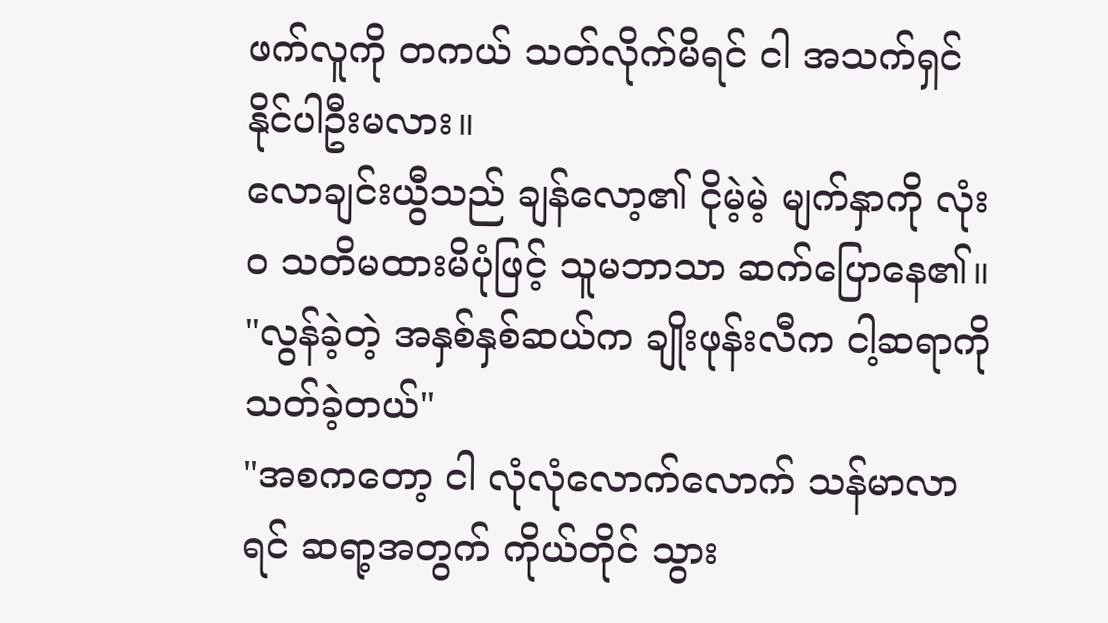ဖက်လူကို တကယ် သတ်လိုက်မိရင် ငါ အသက်ရှင်နိုင်ပါဦးမလား။
လောချင်းယွီသည် ချန်လော့၏ ငိုမဲ့မဲ့ မျက်နှာကို လုံးဝ သတိမထားမိပုံဖြင့် သူမဘာသာ ဆက်ပြောနေ၏။
"လွန်ခဲ့တဲ့ အနှစ်နှစ်ဆယ်က ချိုးဖုန်းလီက ငါ့ဆရာကို သတ်ခဲ့တယ်"
"အစကတော့ ငါ လုံလုံလောက်လောက် သန်မာလာရင် ဆရာ့အတွက် ကိုယ်တိုင် သွား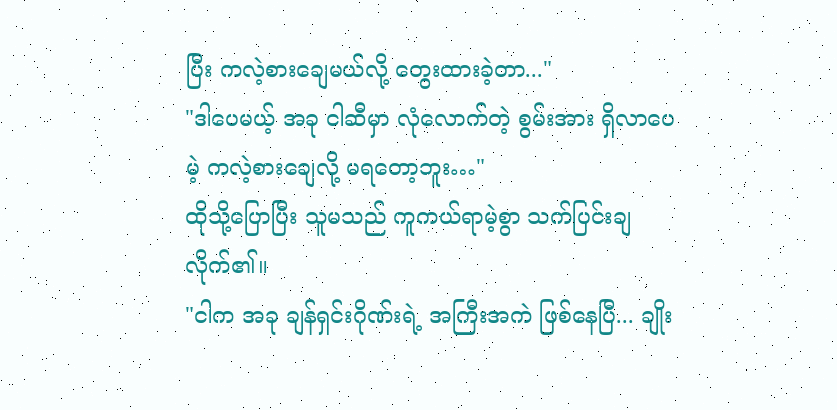ပြီး ကလဲ့စားချေမယ်လို့ တွေးထားခဲ့တာ..."
"ဒါပေမယ့် အခု ငါဆီမှာ လုံလောက်တဲ့ စွမ်းအား ရှိလာပေမဲ့ ကလဲ့စားချေလို့ မရတော့ဘူး…"
ထိုသို့ပြောပြီး သူမသည် ကူကယ်ရာမဲ့စွာ သက်ပြင်းချလိုက်၏။
"ငါက အခု ချန်ရှင်းဂိုဏ်းရဲ့ အကြီးအကဲ ဖြစ်နေပြီ... ချိုး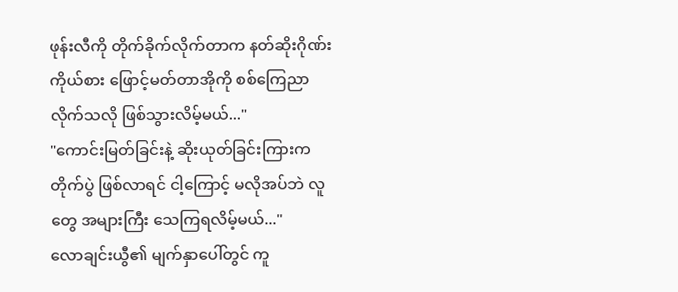ဖုန်းလီကို တိုက်ခိုက်လိုက်တာက နတ်ဆိုးဂိုဏ်း ကိုယ်စား ဖြောင့်မတ်တာအိုကို စစ်ကြေညာလိုက်သလို ဖြစ်သွားလိမ့်မယ်..."
"ကောင်းမြတ်ခြင်းနဲ့ ဆိုးယုတ်ခြင်းကြားက တိုက်ပွဲ ဖြစ်လာရင် ငါ့ကြောင့် မလိုအပ်ဘဲ လူတွေ အများကြီး သေကြရလိမ့်မယ်..."
လောချင်းယွီ၏ မျက်နှာပေါ်တွင် ကူ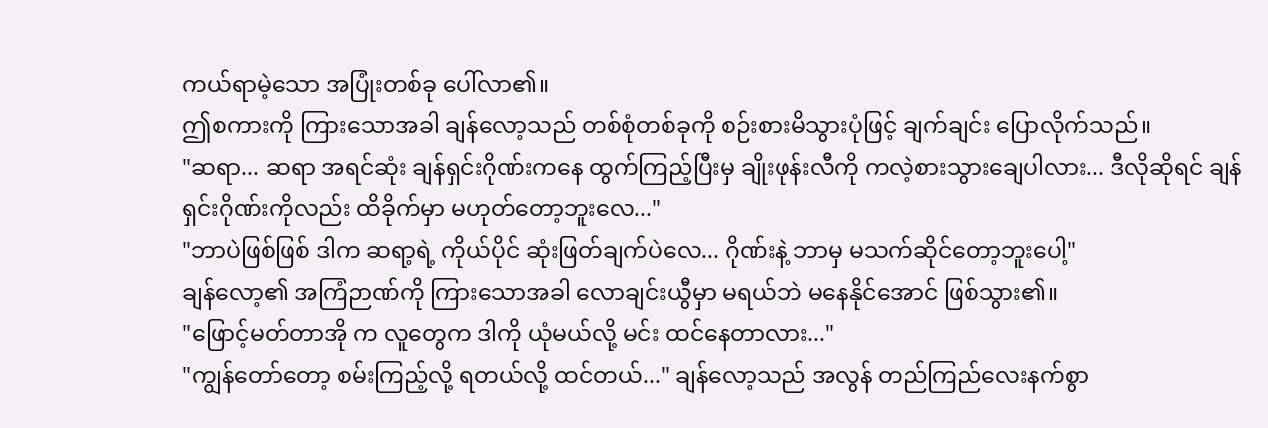ကယ်ရာမဲ့သော အပြုံးတစ်ခု ပေါ်လာ၏။
ဤစကားကို ကြားသောအခါ ချန်လော့သည် တစ်စုံတစ်ခုကို စဉ်းစားမိသွားပုံဖြင့် ချက်ချင်း ပြောလိုက်သည်။
"ဆရာ... ဆရာ အရင်ဆုံး ချန်ရှင်းဂိုဏ်းကနေ ထွက်ကြည့်ပြီးမှ ချိုးဖုန်းလီကို ကလဲ့စားသွားချေပါလား... ဒီလိုဆိုရင် ချန်ရှင်းဂိုဏ်းကိုလည်း ထိခိုက်မှာ မဟုတ်တော့ဘူးလေ..."
"ဘာပဲဖြစ်ဖြစ် ဒါက ဆရာ့ရဲ့ ကိုယ်ပိုင် ဆုံးဖြတ်ချက်ပဲလေ... ဂိုဏ်းနဲ့ ဘာမှ မသက်ဆိုင်တော့ဘူးပေါ့"
ချန်လော့၏ အကြံဉာဏ်ကို ကြားသောအခါ လောချင်းယွီမှာ မရယ်ဘဲ မနေနိုင်အောင် ဖြစ်သွား၏။
"ဖြောင့်မတ်တာအို က လူတွေက ဒါကို ယုံမယ်လို့ မင်း ထင်နေတာလား..."
"ကျွန်တော်တော့ စမ်းကြည့်လို့ ရတယ်လို့ ထင်တယ်..." ချန်လော့သည် အလွန် တည်ကြည်လေးနက်စွာ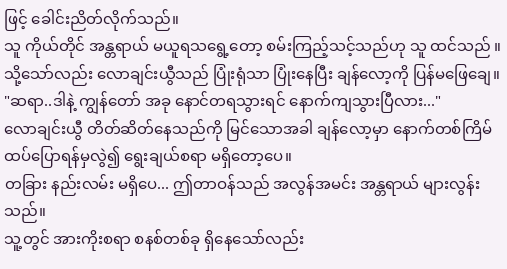ဖြင့် ခေါင်းညိတ်လိုက်သည်။
သူ ကိုယ်တိုင် အန္တရာယ် မယူရသရွေ့တော့ စမ်းကြည့်သင့်သည်ဟု သူ ထင်သည် ။
သို့သော်လည်း လောချင်းယွီသည် ပြုံးရုံသာ ပြုံးနေပြီး ချန်လော့ကို ပြန်မဖြေချေ။
"ဆရာ..ဒါနဲ့ ကျွန်တော် အခု နောင်တရသွားရင် နောက်ကျသွားပြီလား..."
လောချင်းယွီ တိတ်ဆိတ်နေသည်ကို မြင်သောအခါ ချန်လော့မှာ နောက်တစ်ကြိမ် ထပ်ပြောရန်မှလွဲ၍ ရွေးချယ်စရာ မရှိတော့ပေ။
တခြား နည်းလမ်း မရှိပေ... ဤတာဝန်သည် အလွန်အမင်း အန္တရာယ် များလွန်းသည်။
သူ့တွင် အားကိုးစရာ စနစ်တစ်ခု ရှိနေသော်လည်း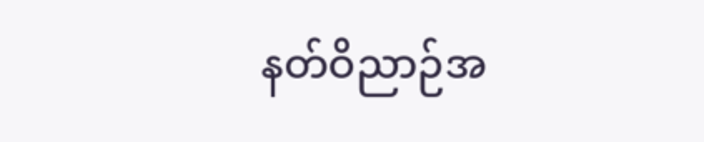နတ်ဝိညာဉ်အ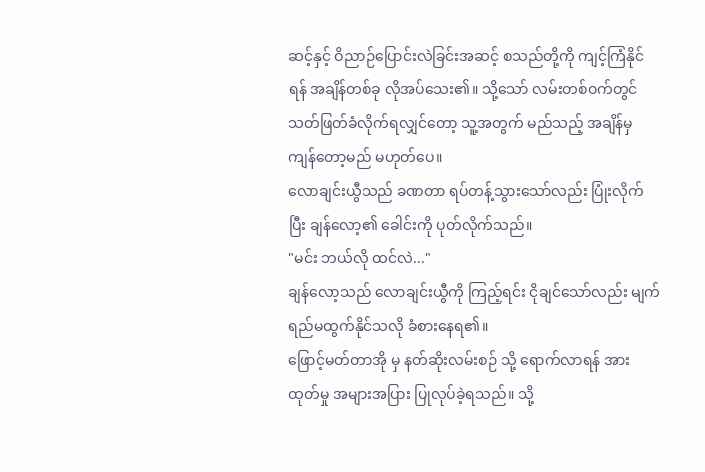ဆင့်နှင့် ဝိညာဉ်ပြောင်းလဲခြင်းအဆင့် စသည်တို့ကို ကျင့်ကြံနိုင်ရန် အချိန်တစ်ခု လိုအပ်သေး၏။ သို့သော် လမ်းတစ်ဝက်တွင် သတ်ဖြတ်ခံလိုက်ရလျှင်တော့ သူ့အတွက် မည်သည့် အချိန်မှ ကျန်တော့မည် မဟုတ်ပေ။
လောချင်းယွီသည် ခဏတာ ရပ်တန့်သွားသော်လည်း ပြုံးလိုက်ပြီး ချန်လော့၏ ခေါင်းကို ပုတ်လိုက်သည်။
"မင်း ဘယ်လို ထင်လဲ..."
ချန်လော့သည် လောချင်းယွီကို ကြည့်ရင်း ငိုချင်သော်လည်း မျက်ရည်မထွက်နိုင်သလို ခံစားနေရ၏။
ဖြောင့်မတ်တာအို မှ နတ်ဆိုးလမ်းစဉ် သို့ ရောက်လာရန် အားထုတ်မှု အများအပြား ပြုလုပ်ခဲ့ရသည်။ သို့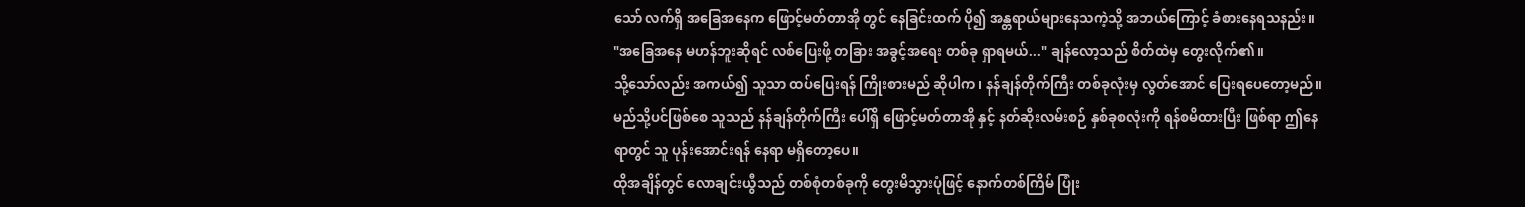သော် လက်ရှိ အခြေအနေက ဖြောင့်မတ်တာအို တွင် နေခြင်းထက် ပို၍ အန္တရာယ်များနေသကဲ့သို့ အဘယ်ကြောင့် ခံစားနေရသနည်း။
"အခြေအနေ မဟန်ဘူးဆိုရင် လစ်ပြေးဖို့ တခြား အခွင့်အရေး တစ်ခု ရှာရမယ်..." ချန်လော့သည် စိတ်ထဲမှ တွေးလိုက်၏။
သို့သော်လည်း အကယ်၍ သူသာ ထပ်ပြေးရန် ကြိုးစားမည် ဆိုပါက၊ နန်ချန်တိုက်ကြီး တစ်ခုလုံးမှ လွတ်အောင် ပြေးရပေတော့မည်။ မည်သို့ပင်ဖြစ်စေ သူသည် နန်ချန်တိုက်ကြီး ပေါ်ရှိ ဖြောင့်မတ်တာအို နှင့် နတ်ဆိုးလမ်းစဉ် နှစ်ခုစလုံးကို ရန်စမိထားပြီး ဖြစ်ရာ ဤနေရာတွင် သူ ပုန်းအောင်းရန် နေရာ မရှိတော့ပေ။
ထိုအချိန်တွင် လောချင်းယွီသည် တစ်စုံတစ်ခုကို တွေးမိသွားပုံဖြင့် နောက်တစ်ကြိမ် ပြုံး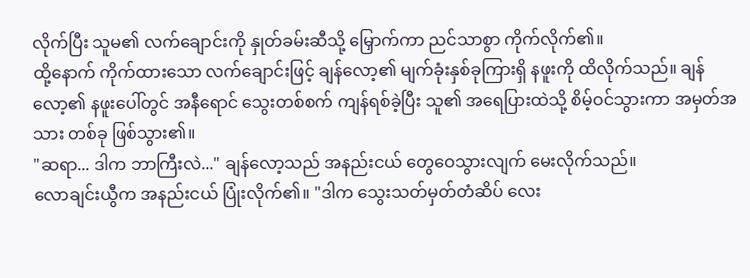လိုက်ပြီး သူမ၏ လက်ချောင်းကို နှုတ်ခမ်းဆီသို့ မြှောက်ကာ ညင်သာစွာ ကိုက်လိုက်၏။
ထို့နောက် ကိုက်ထားသော လက်ချောင်းဖြင့် ချန်လော့၏ မျက်ခုံးနှစ်ခုကြားရှိ နဖူးကို ထိလိုက်သည်။ ချန်လော့၏ နဖူးပေါ်တွင် အနီရောင် သွေးတစ်စက် ကျန်ရစ်ခဲ့ပြီး သူ၏ အရေပြားထဲသို့ စိမ့်ဝင်သွားကာ အမှတ်အသား တစ်ခု ဖြစ်သွား၏။
"ဆရာ... ဒါက ဘာကြီးလဲ..." ချန်လော့သည် အနည်းငယ် တွေဝေသွားလျက် မေးလိုက်သည်။
လောချင်းယွီက အနည်းငယ် ပြုံးလိုက်၏။ "ဒါက သွေးသတ်မှတ်တံဆိပ် လေး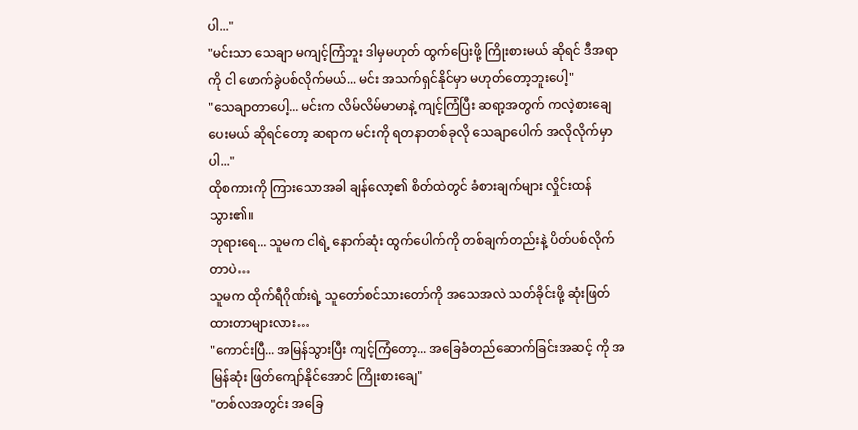ပါ..."
"မင်းသာ သေချာ မကျင့်ကြံဘူး ဒါမှမဟုတ် ထွက်ပြေးဖို့ ကြိုးစားမယ် ဆိုရင် ဒီအရာကို ငါ ဖောက်ခွဲပစ်လိုက်မယ်... မင်း အသက်ရှင်နိုင်မှာ မဟုတ်တော့ဘူးပေါ့"
"သေချာတာပေါ့... မင်းက လိမ်လိမ်မာမာနဲ့ ကျင့်ကြံပြီး ဆရာ့အတွက် ကလဲ့စားချေပေးမယ် ဆိုရင်တော့ ဆရာက မင်းကို ရတနာတစ်ခုလို သေချာပေါက် အလိုလိုက်မှာပါ..."
ထိုစကားကို ကြားသောအခါ ချန်လော့၏ စိတ်ထဲတွင် ခံစားချက်များ လှိုင်းထန်သွား၏။
ဘုရားရေ... သူမက ငါရဲ့ နောက်ဆုံး ထွက်ပေါက်ကို တစ်ချက်တည်းနဲ့ ပိတ်ပစ်လိုက်တာပဲ…
သူမက ထိုက်ရီဂိုဏ်းရဲ့ သူတော်စင်သားတော်ကို အသေအလဲ သတ်ခိုင်းဖို့ ဆုံးဖြတ်ထားတာများလား…
"ကောင်းပြီ... အမြန်သွားပြီး ကျင့်ကြံတော့... အခြေခံတည်ဆောက်ခြင်းအဆင့် ကို အမြန်ဆုံး ဖြတ်ကျော်နိုင်အောင် ကြိုးစားချေ"
"တစ်လအတွင်း အခြေ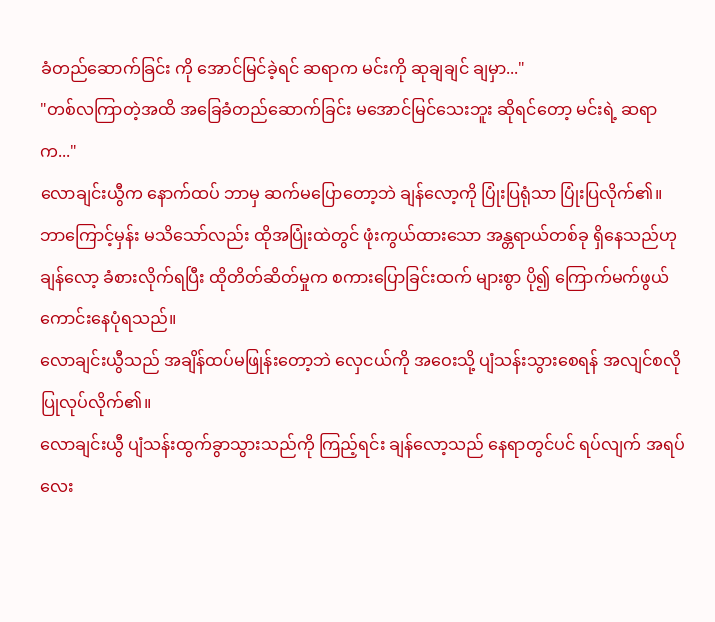ခံတည်ဆောက်ခြင်း ကို အောင်မြင်ခဲ့ရင် ဆရာက မင်းကို ဆုချချင် ချမှာ..."
"တစ်လကြာတဲ့အထိ အခြေခံတည်ဆောက်ခြင်း မအောင်မြင်သေးဘူး ဆိုရင်တော့ မင်းရဲ့ ဆရာက..."
လောချင်းယွီက နောက်ထပ် ဘာမှ ဆက်မပြောတော့ဘဲ ချန်လော့ကို ပြုံးပြရုံသာ ပြုံးပြလိုက်၏။
ဘာကြောင့်မှန်း မသိသော်လည်း ထိုအပြုံးထဲတွင် ဖုံးကွယ်ထားသော အန္တရာယ်တစ်ခု ရှိနေသည်ဟု ချန်လော့ ခံစားလိုက်ရပြီး ထိုတိတ်ဆိတ်မှုက စကားပြောခြင်းထက် များစွာ ပို၍ ကြောက်မက်ဖွယ် ကောင်းနေပုံရသည်။
လောချင်းယွီသည် အချိန်ထပ်မဖြုန်းတော့ဘဲ လှေငယ်ကို အဝေးသို့ ပျံသန်းသွားစေရန် အလျင်စလို ပြုလုပ်လိုက်၏။
လောချင်းယွီ ပျံသန်းထွက်ခွာသွားသည်ကို ကြည့်ရင်း ချန်လော့သည် နေရာတွင်ပင် ရပ်လျက် အရပ်လေး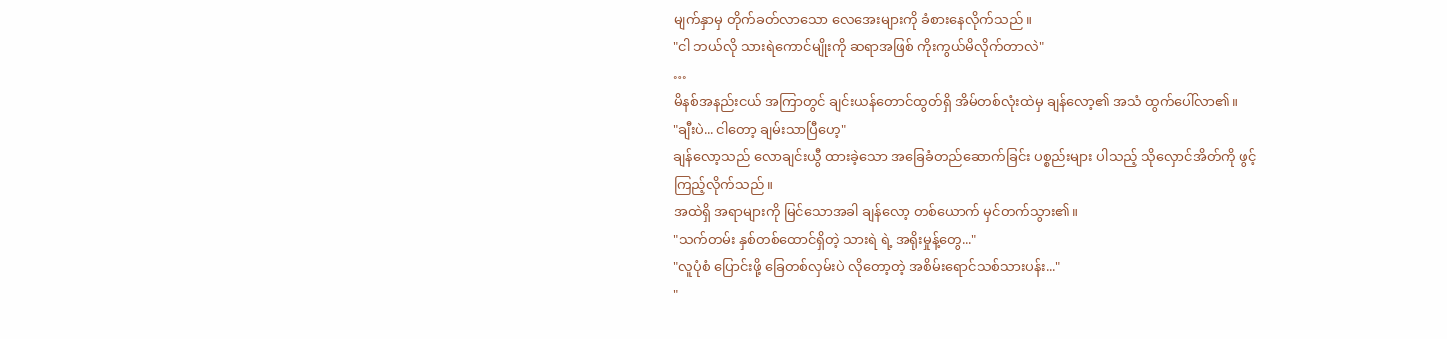မျက်နှာမှ တိုက်ခတ်လာသော လေအေးများကို ခံစားနေလိုက်သည်။
"ငါ ဘယ်လို သားရဲကောင်မျိုးကို ဆရာအဖြစ် ကိုးကွယ်မိလိုက်တာလဲ"
…
မိနစ်အနည်းငယ် အကြာတွင် ချင်းယန်တောင်ထွတ်ရှိ အိမ်တစ်လုံးထဲမှ ချန်လော့၏ အသံ ထွက်ပေါ်လာ၏။
"ချီးပဲ... ငါတော့ ချမ်းသာပြီဟေ့"
ချန်လော့သည် လောချင်းယွီ ထားခဲ့သော အခြေခံတည်ဆောက်ခြင်း ပစ္စည်းများ ပါသည့် သိုလှောင်အိတ်ကို ဖွင့်ကြည့်လိုက်သည်။
အထဲရှိ အရာများကို မြင်သောအခါ ချန်လော့ တစ်ယောက် မှင်တက်သွား၏။
"သက်တမ်း နှစ်တစ်ထောင်ရှိတဲ့ သားရဲ ရဲ့ အရိုးမှုန့်တွေ..."
"လူပုံစံ ပြောင်းဖို့ ခြေတစ်လှမ်းပဲ လိုတော့တဲ့ အစိမ်းရောင်သစ်သားပန်း..."
"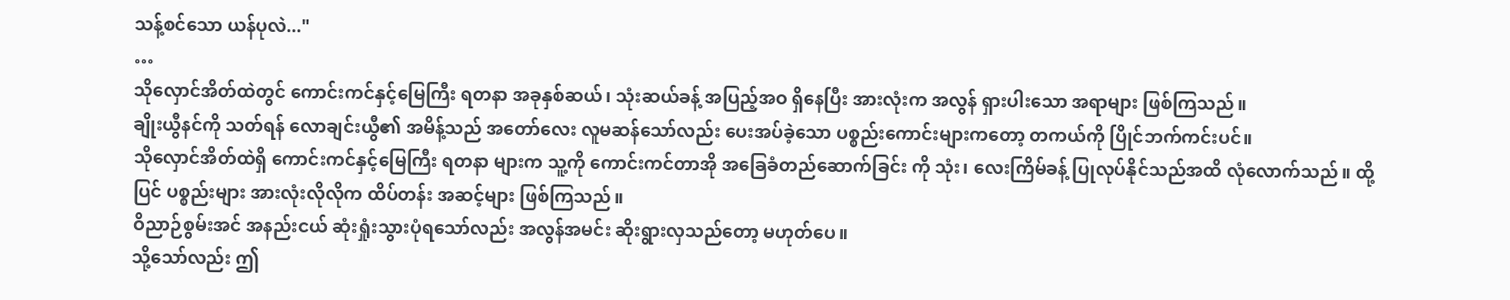သန့်စင်သော ယန်ပုလဲ..."
…
သိုလှောင်အိတ်ထဲတွင် ကောင်းကင်နှင့်မြေကြီး ရတနာ အခုနှစ်ဆယ်၊ သုံးဆယ်ခန့် အပြည့်အဝ ရှိနေပြီး အားလုံးက အလွန် ရှားပါးသော အရာများ ဖြစ်ကြသည်။
ချိုးယွီနင်ကို သတ်ရန် လောချင်းယွီ၏ အမိန့်သည် အတော်လေး လူမဆန်သော်လည်း ပေးအပ်ခဲ့သော ပစ္စည်းကောင်းများကတော့ တကယ်ကို ပြိုင်ဘက်ကင်းပင်။
သိုလှောင်အိတ်ထဲရှိ ကောင်းကင်နှင့်မြေကြီး ရတနာ များက သူ့ကို ကောင်းကင်တာအို အခြေခံတည်ဆောက်ခြင်း ကို သုံး၊ လေးကြိမ်ခန့် ပြုလုပ်နိုင်သည်အထိ လုံလောက်သည်။ ထို့ပြင် ပစ္စည်းများ အားလုံးလိုလိုက ထိပ်တန်း အဆင့်များ ဖြစ်ကြသည်။
ဝိညာဉ်စွမ်းအင် အနည်းငယ် ဆုံးရှုံးသွားပုံရသော်လည်း အလွန်အမင်း ဆိုးရွားလှသည်တော့ မဟုတ်ပေ။
သို့သော်လည်း ဤ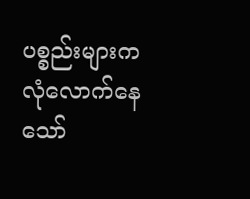ပစ္စည်းများက လုံလောက်နေသော်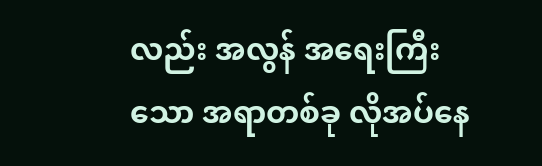လည်း အလွန် အရေးကြီးသော အရာတစ်ခု လိုအပ်နေ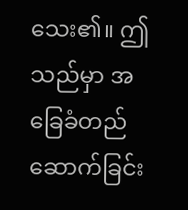သေး၏။ ဤသည်မှာ အခြေခံတည်ဆောက်ခြင်း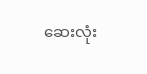ဆေးလုံး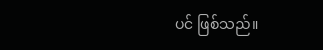ပင် ဖြစ်သည်။